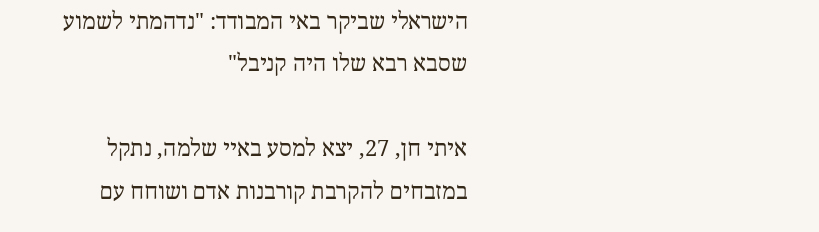הישראלי שביקר באי המבודד: "נדהמתי לשמוע שסבא רבא שלו היה קניבל"

איתי חן, 27, יצא למסע באיי שלמה, נתקל במזבחים להקרבת קורבנות אדם ושוחח עם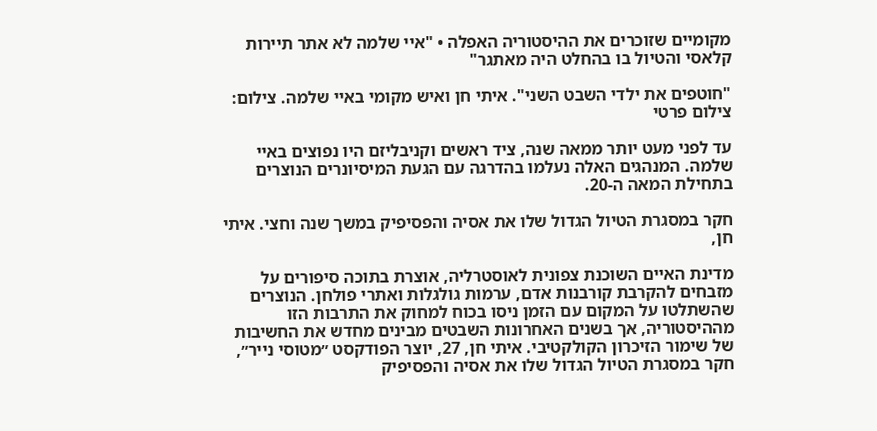מקומיים שזוכרים את ההיסטוריה האפלה • "איי שלמה לא אתר תיירות קלאסי והטיול בו בהחלט היה מאתגר"

"חוטפים את ילדי השבט השני". איתי חן ואיש מקומי באיי שלמה. צילום: צילום פרטי

עד לפני מעט יותר ממאה שנה, ציד ראשים וקניבליזם היו נפוצים באיי שלמה. המנהגים האלה נעלמו בהדרגה עם הגעת המיסיונרים הנוצרים בתחילת המאה ה-20.

חקר במסגרת הטיול הגדול שלו את אסיה והפסיפיק במשך שנה וחצי. איתי חן,

מדינת האיים השוכנת צפונית לאוסטרליה, אוצרת בתוכה סיפורים על מזבחים להקרבת קורבנות אדם, ערמות גולגלות ואתרי פולחן. הנוצרים שהשתלטו על המקום עם הזמן ניסו בכוח למחוק את התרבות הזו מההיסטוריה, אך בשנים האחרונות השבטים מבינים מחדש את החשיבות של שימור הזיכרון הקולקטיבי. איתי חן, 27, יוצר הפודקסט ״מטוסי נייר״, חקר במסגרת הטיול הגדול שלו את אסיה והפסיפיק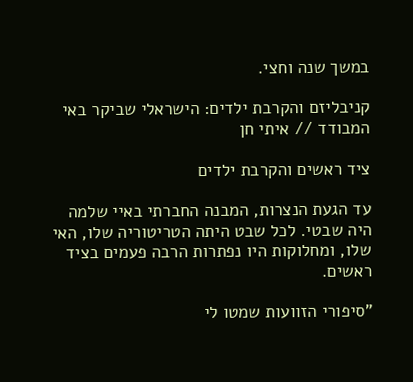במשך שנה וחצי.

קניבליזם והקרבת ילדים: הישראלי שביקר באי המבודד // איתי חן

ציד ראשים והקרבת ילדים

עד הגעת הנצרות, המבנה החברתי באיי שלמה היה שבטי. לכל שבט היתה הטריטוריה שלו, האי שלו, ומחלוקות היו נפתרות הרבה פעמים בציד ראשים.

"סיפורי הזוועות שמטו לי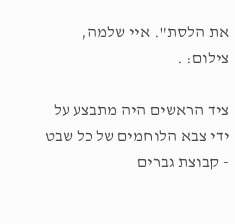את הלסת". איי שלמה, צילום: .

ציד הראשים היה מתבצע על ידי צבא הלוחמים של כל שבט - קבוצת גברים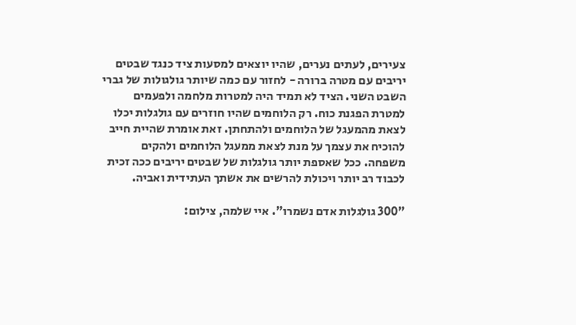צעירים, לעתים נערים, שהיו יוצאים למסעות ציד כנגד שבטים יריבים עם מטרה ברורה - לחזור עם כמה שיותר גולגולות של גברי השבט השני. הציד לא תמיד היה למטרות מלחמה ולפעמים למטרת הפגנת כוח. רק הלוחמים שהיו חוזרים עם גולגלות יכלו לצאת מהמעגל של הלוחמים ולהתחתן. זאת אומרת שהיית חייב להוכיח את עצמך על מנת לצאת ממעגל הלוחמים ולהקים משפחה. ככל שאספת יותר גולגלות של שבטים יריבים ככה זכית לכבוד רב יותר ויכולת להרשים את אשתך העתידית ואביה.

"300 גולגלות אדם נשמרו". איי שלמה, צילום: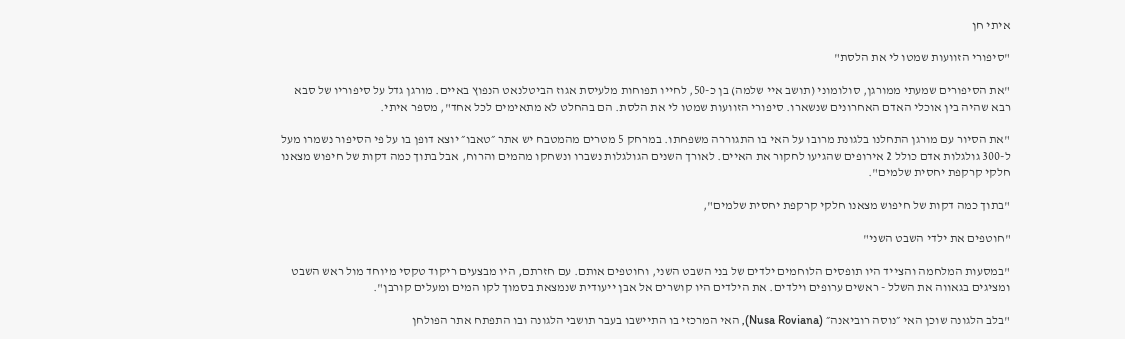איתי חן

"סיפורי הזוועות שמטו לי את הלסת"

"את הסיפורים שמעתי ממורגן, סולומוני (תושב איי שלמה) בן כ-50, לחייו תפוחות מלעיסת אגוז הביטלנאט הנפוץ באיים. מורגן גדל על סיפוריו של סבא רבא שהיה בין אוכלי האדם האחרונים שנשארו. סיפורי הזוועות שמטו לי את הלסת. הם בהחלט לא מתאימים לכל אחד", מספר איתי.

"את הסיור עם מורגן התחלנו בלגונת מרובו על האי בו התגוררה משפחתו. במרחק 5 מטרים מהמטבח יש אתר ״טאבו״ יוצא דופן בו על פי הסיפור נשמרו מעל ל-300 גולגלות אדם כולל 2 אירופים שהגיעו לחקור את האיים. לאורך השנים הגולגלות נשברו ונשחקו מהמים והרוח, אבל בתוך כמה דקות של חיפוש מצאנו חלקי קרקפת יחסית שלמים".

"בתוך כמה דקות של חיפוש מצאנו חלקי קרקפת יחסית שלמים",

"חוטפים את ילדי השבט השני"

"במסעות המלחמה והצייד היו תופסים הלוחמים ילדים של בני השבט השני, וחוטפים אותם. עם חזרתם, היו מבצעים ריקוד טקסי מיוחד מול ראש השבט ומציגים בגאווה את השלל - ראשים ערופים וילדים. את הילדים היו קושרים אל אבן ייעודית שנמצאת בסמוך לקו המים ומעלים קורבן".

"בלב הלגונה שוכן האי ״נוסה רוביאנה״ (Nusa Roviana), האי המרכזי בו התיישבו בעבר תושבי הלגונה ובו התפתח אתר הפולחן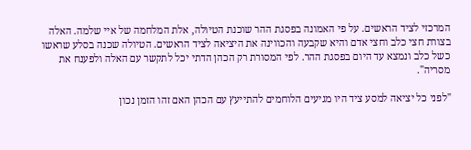המרכזי לציד הראשים. על פי האמונה בפסגת ההר שוכנת הטיולה, אלת המלחמה של איי שלמה. האלה בצורת חצי כלב וחצי אדם והיא שקבעה והכווינה את היציאה לציד הראשים. הטיולה שכנה בסלע שראשו כשל כלב ונמצא עד היום בפסגת ההר. לפי המסורת רק הכהן הדתי יכל לתקשר עם האלה ולפענח את מסריה".

"לפני כל יציאה למסע ציד היו מגיעים הלוחמים להתייעץ עם הכהן האם זהו הזמן נכון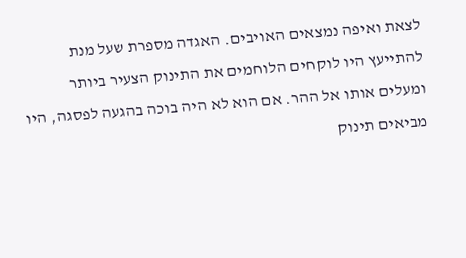לצאת ואיפה נמצאים האויבים. האגדה מספרת שעל מנת להתייעץ היו לוקחים הלוחמים את התינוק הצעיר ביותר ומעלים אותו אל ההר. אם הוא לא היה בוכה בהגעה לפסגה, היו מביאים תינוק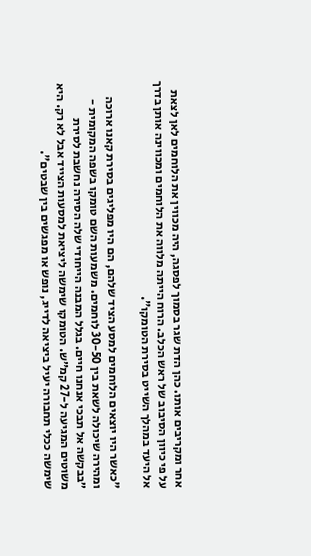אחר ומקריבים אותו. כהן הדת שגר בסמוך לפסגה, היה מכווין את הלוחמים לאן לצאת על פי כיוון הסיבוב של ראש הכלב. הרוח הייתה מלווה את הלוחמים ומכווינה אותן בדרך אל היעד במהלך השייט בסירת הטומקו".

"כאשר היו יוצאים הלוחמים למסע הציד שלהם, הם היו מפליגים בסירת קאנו ארוכה ומהירה שיכולה לשאת בין 30-50 לוחמים. משמעות השם טומקו בשפה המקומית - ״בבקשה אל תבכי אנחנו חיים. בגלל המבנה הייחודי שלה הסירה נחשבת לסירת משוטים המגיעה ל-27 קמ״ש. הטומקו שימשה ליציאת למסעות הצייד אבל לא רק. היא שימשה ככלי תחבורה יעיל ביציאה לדייג, נופש או מפגשים בין שבטים".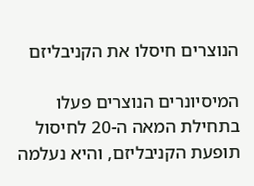הנוצרים חיסלו את הקניבליזם

המיסיונרים הנוצרים פעלו בתחילת המאה ה-20 לחיסול תופעת הקניבליזם, והיא נעלמה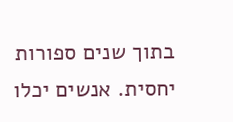בתוך שנים ספורות יחסית. אנשים יכלו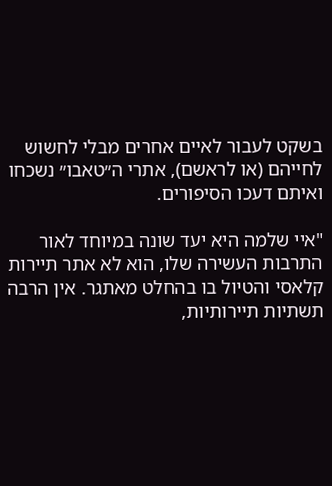בשקט לעבור לאיים אחרים מבלי לחשוש לחייהם (או לראשם), אתרי ה״טאבו״ נשכחו ואיתם דעכו הסיפורים.

"איי שלמה היא יעד שונה במיוחד לאור התרבות העשירה שלו, הוא לא אתר תיירות קלאסי והטיול בו בהחלט מאתגר. אין הרבה תשתיות תיירותיות,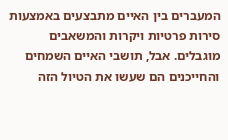המעברים בין האיים מתבצעים באמצעות סירות פרטיות ויקרות והמשאבים מוגבלים. אבל, תושבי האיים השמחים והחייכנים הם שעשו את הטיול הזה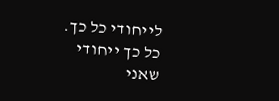לייחודי כל כך. כל כך ייחודי שאני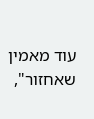עוד מאמין שאחזור",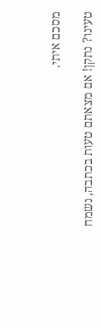מסכם איתי.

טעינו? נתקן! אם מצאתם טעות בכתבה, נשמח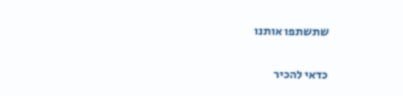שתשתפו אותנו

כדאי להכיר